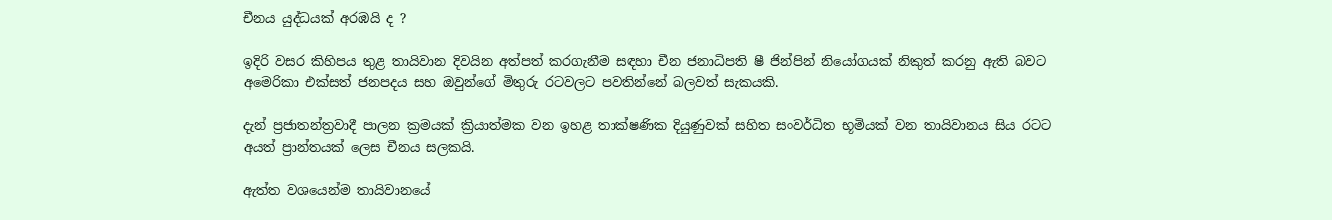චීනය යුද්ධයක් අරඹයි ද ?

ඉදිරි වසර කිහිපය තුළ තායිවාන දිවයින අත්පත් කරගැනීම සඳහා චීන ජනාධිපති ෂී ජින්පින් නියෝගයක් නිකුත් කරනු ඇති බවට අමෙරිකා එක්සත් ජනපදය සහ ඔවුන්ගේ මිතුරු රටවලට පවතින්නේ බලවත් සැකයකි.

දැන් ප්‍රජාතන්ත්‍රවාදී පාලන ක්‍රමයක් ක්‍රියාත්මක වන ඉහළ තාක්ෂණික දියුණුවක් සහිත සංවර්ධිත භූමියක් වන තායිවානය සිය රටට අයත් ප්‍රාන්තයක් ලෙස චීනය සලකයි.

ඇත්ත වශයෙන්ම තායිවානයේ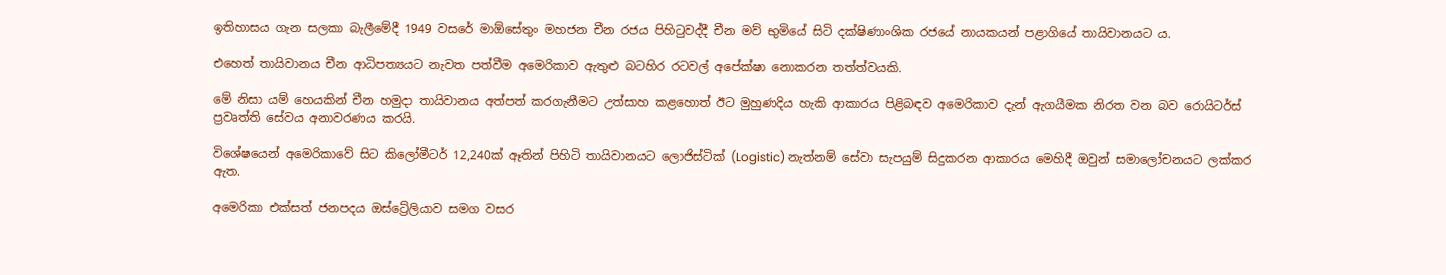ඉතිහාසය ගැන සලකා බැලීමේදී 1949 වසරේ මාඕසේතුං මහජන චීන රජය පිහිටුවද්දී චීන මව් භුමියේ සිටි දක්ෂිණාංශික රජයේ නායකයන් පළාගියේ තායිවානයට ය.

එහෙත් තායිවානය චීන ආධිපත්‍යයට නැවත පත්වීම අමෙරිකාව ඇතුළු බටහිර රටවල් අපේක්ෂා නොකරන තත්ත්වයකි.

මේ නිසා යම් හෙයකින් චීන හමුදා තායිවානය අත්පත් කරගැනීමට උත්සාහ කළහොත් ඊට මුහුණදිය හැකි ආකාරය පිළිබඳව අමෙරිකාව දැන් ඇගයීමක නිරත වන බව රොයිටර්ස් ප්‍රවෘත්ති සේවය අනාවරණය කරයි.

විශේෂයෙන් අමෙරිකාවේ සිට කිලෝමීටර් 12,240ක් ඈතින් පිහිටි තායිවානයට ලොජිස්ටික් (Logistic) නැත්නම් සේවා සැපයුම් සිදුකරන ආකාරය මෙහිදී ඔවුන් සමාලෝචනයට ලක්කර ඇත.

අමෙරිකා එක්සත් ජනපදය ඔස්ට්‍රේලියාව සමග වසර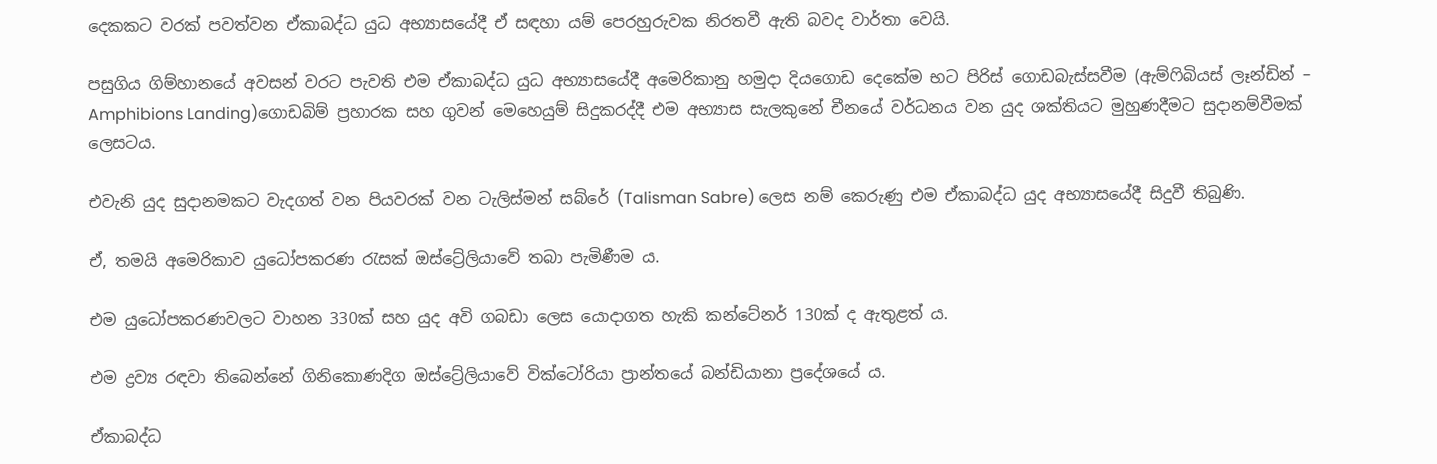දෙකකට වරක් පවත්වන ඒකාබද්ධ යුධ අභ්‍යාසයේදී ඒ සඳහා යම් පෙරහුරුවක නිරතවී ඇති බවද වාර්තා වෙයි.

පසුගිය ගිම්හානයේ අවසන් වරට පැවති එම ඒකාබද්ධ යුධ අභ්‍යාසයේදී අමෙරිකානු හමුදා දියගොඩ දෙකේම භට පිරිස් ගොඩබැස්සවීම (ඇම්ෆිබියස් ලෑන්ඩින් – Amphibions Landing)ගොඩබිම් ප්‍රහාරක සහ ගුවන් මෙහෙයුම් සිදුකරද්දී එම අභ්‍යාස සැලකුනේ චීනයේ වර්ධනය වන යුද ශක්තියට මුහුණදීමට සුදානම්වීමක් ලෙසටය.

එවැනි යුද සුදානමකට වැදගත් වන පියවරක් වන ටැලිස්මන් සබ්රේ (Talisman Sabre) ලෙස නම් කෙරුණු එම ඒකාබද්ධ යුද අභ්‍යාසයේදී සිදුවී තිබුණි.

ඒ, තමයි අමෙරිකාව යුධෝපකරණ රැසක් ඔස්ට්‍රේලියාවේ තබා පැමිණීම ය.

එම යුධෝපකරණවලට වාහන 330ක් සහ යුද අවි ගබඩා ලෙස යොදාගත හැකි කන්ටේනර් 130ක් ද ඇතුළත් ය.

එම ද්‍රව්‍ය රඳවා තිබෙන්නේ ගිනිකොණදිග ඔස්ට්‍රේලියාවේ වික්ටෝරියා ප්‍රාන්තයේ බන්ඩියානා ප්‍රදේශයේ ය.

ඒකාබද්ධ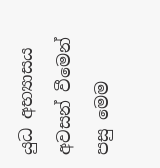යුධ අභ්‍යාසය අවසන් වීමෙන් පසු මෙම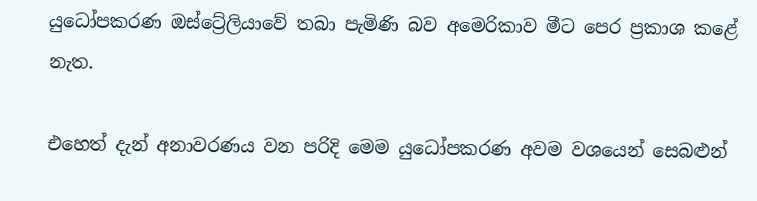යුධෝපකරණ ඔස්ට්‍රේලියාවේ තබා පැමිණි බව අමෙරිකාව මීට පෙර ප්‍රකාශ කළේ නැත.

එහෙත් දැන් අනාවරණය වන පරිදි මෙම යුධෝපකරණ අවම වශයෙන් සෙබළුන්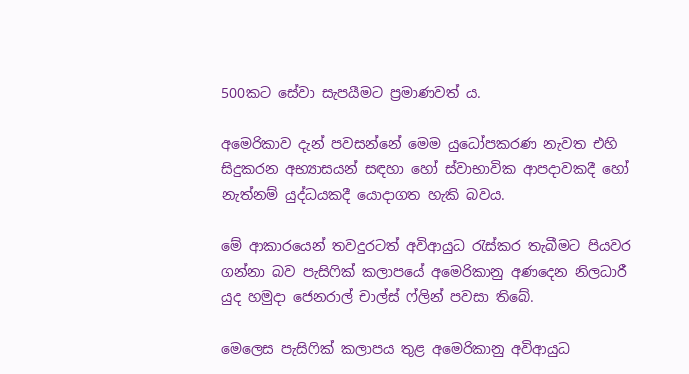500කට සේවා සැපයීමට ප්‍රමාණවත් ය.

අමෙරිකාව දැන් පවසන්නේ මෙම යුධෝපකරණ නැවත එහි සිදුකරන අභ්‍යාසයන් සඳහා හෝ ස්වාභාවික ආපදාවකදී හෝ නැත්නම් යුද්ධයකදී යොදාගත හැකි බවය.

මේ ආකාරයෙන් තවදුරටත් අවිආයුධ රැස්කර තැබීමට පියවර ගන්නා බව පැසිෆික් කලාපයේ අමෙරිකානු අණදෙන නිලධාරී යුද හමුදා ජෙනරාල් චාල්ස් ෆ්ලින් පවසා තිබේ.

මෙලෙස පැසිෆික් කලාපය තුළ අමෙරිකානු අවිආයුධ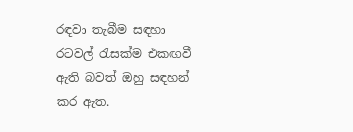රඳවා තැබීම සඳහා රටවල් රැසක්ම එකඟවී ඇති බවත් ඔහු සඳහන් කර ඇත.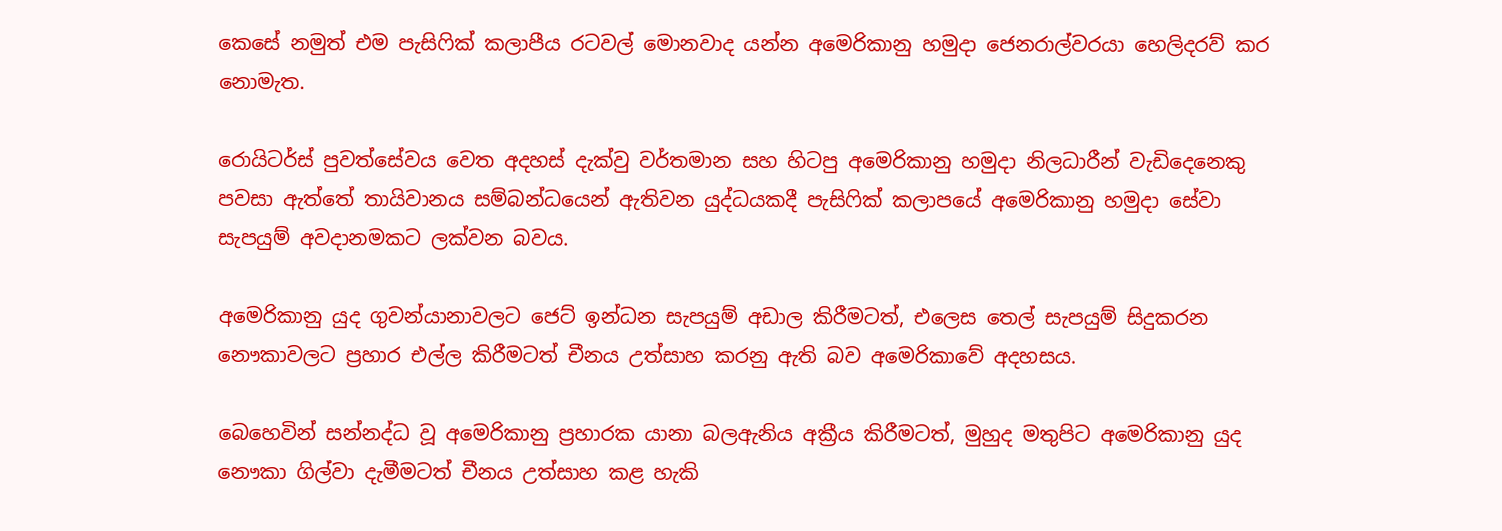කෙසේ නමුත් එම පැසිෆික් කලාපීය රටවල් මොනවාද යන්න අමෙරිකානු හමුදා ජෙනරාල්වරයා හෙලිදරව් කර නොමැත.

රොයිටර්ස් පුවත්සේවය වෙත අදහස් දැක්වු වර්තමාන සහ හිටපු අමෙරිකානු හමුදා නිලධාරීන් වැඩිදෙනෙකු පවසා ඇත්තේ තායිවානය සම්බන්ධයෙන් ඇතිවන යුද්ධයකදී පැසිෆික් කලාපයේ අමෙරිකානු හමුදා සේවා සැපයුම් අවදානමකට ලක්වන බවය.

අමෙරිකානු යුද ගුවන්යානාවලට ජෙට් ඉන්ධන සැපයුම් අඩාල කිරීමටත්, එලෙස තෙල් සැපයුම් සිදුකරන නෞකාවලට ප්‍රහාර එල්ල කිරීමටත් චීනය උත්සාහ කරනු ඇති බව අමෙරිකාවේ අදහසය.

බෙහෙවින් සන්නද්ධ වූ අමෙරිකානු ප්‍රහාරක යානා බලඇනිය අක්‍රීය කිරීමටත්, මුහුද මතුපිට අමෙරිකානු යුද නෞකා ගිල්වා දැමීමටත් චීනය උත්සාහ කළ හැකි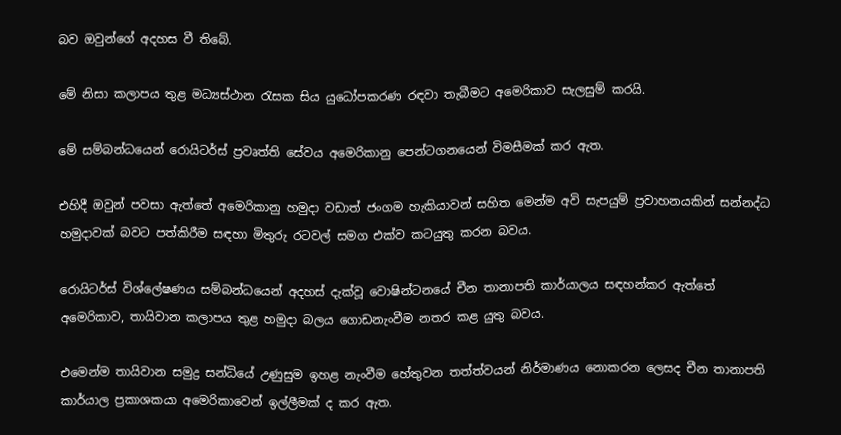බව ඔවුන්ගේ අදහස වී තිබේ.

මේ නිසා කලාපය තුළ මධ්‍යස්ථාන රැසක සිය යුධෝපකරණ රඳවා තැබීමට අමෙරිකාව සැලසුම් කරයි.

මේ සම්බන්ධයෙන් රොයිටර්ස් ප්‍රවෘත්ති සේවය අමෙරිකානු පෙන්ටගනයෙන් විමසීමක් කර ඇත.

එහිදී ඔවුන් පවසා ඇත්තේ අමෙරිකානු හමුදා වඩාත් ජංගම හැකියාවන් සහිත මෙන්ම අවි සැපයුම් ප්‍රවාහනයකින් සන්නද්ධ හමුදාවක් බවට පත්කිරීම සඳහා මිතුරු රටවල් සමග එක්ව කටයුතු කරන බවය.

රොයිටර්ස් විශ්ලේෂණය සම්බන්ධයෙන් අදහස් දැක්වූ වොෂින්ටනයේ චීන තානාපති කාර්යාලය සඳහන්කර ඇත්තේ අමෙරිකාව, තායිවාන කලාපය තුළ හමුදා බලය ගොඩනැංවීම නතර කළ යුතු බවය.

එමෙන්ම තායිවාන සමුද්‍ර සන්ධියේ උණුසුම ඉහළ නැංවීම හේතුවන තත්ත්වයන් නිර්මාණය නොකරන ලෙසද චීන තානාපති කාර්යාල ප්‍රකාශකයා අමෙරිකාවෙන් ඉල්ලීමක් ද කර ඇත.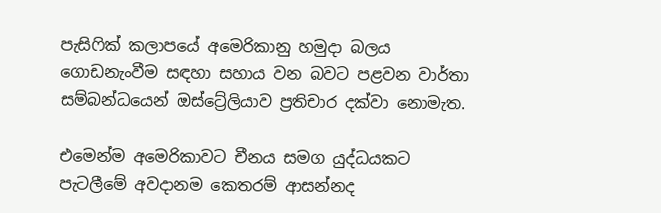පැසිෆික් කලාපයේ අමෙරිකානු හමුදා බලය ගොඩනැංවීම සඳහා සහාය වන බවට පළවන වාර්තා සම්බන්ධයෙන් ඔස්ට්‍රේලියාව ප්‍රතිචාර දක්වා නොමැත.

එමෙන්ම අමෙරිකාවට චීනය සමග යුද්ධයකට පැටලීමේ අවදානම කෙතරම් ආසන්නද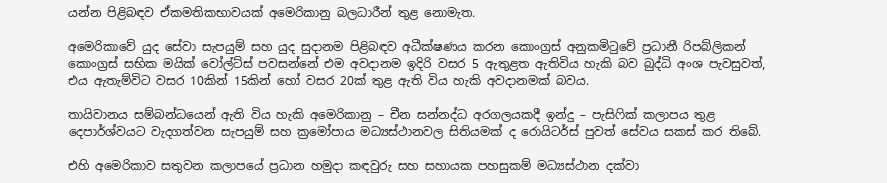යන්න පිළිබඳව ඒකමතිකභාවයක් අමෙරිකානු බලධාරීන් තුළ නොමැත.

අමෙරිකාවේ යුද සේවා සැපයුම් සහ යුද සුදානම පිළිබඳව අධීක්ෂණය කරන කොංග්‍රස් අනුකමිටුවේ ප්‍රධානී රිපබ්ලිකන් කොංග්‍රස් සභික මයික් වෝල්ට්ස් පවසන්නේ එම අවදානම ඉදිරි වසර 5 ඇතුළත ඇතිවිය හැකි බව බුද්ධි අංශ පැවසුවත්, එය ඇතැම්විට වසර 10කින් 15කින් හෝ වසර 20ක් තුළ ඇති විය හැකි අවදානමක් බවය.

තායිවානය සම්බන්ධයෙන් ඇති විය හැකි අමෙරිකානු – චීන සන්නද්ධ අරගලයකදී ඉන්දු – පැසිෆික් කලාපය තුළ දෙපාර්ශ්වයට වැදගත්වන සැපයුම් සහ ක්‍රමෝපාය මධ්‍යස්ථානවල සිතියමක් ද රොයිටර්ස් පුවත් සේවය සකස් කර තිබේ.

එහි අමෙරිකාව සතුවන කලාපයේ ප්‍රධාන හමුදා කඳවුරු සහ සහායක පහසුකම් මධ්‍යස්ථාන දක්වා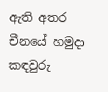ඇති අතර චීනයේ හමුදා කඳවුරු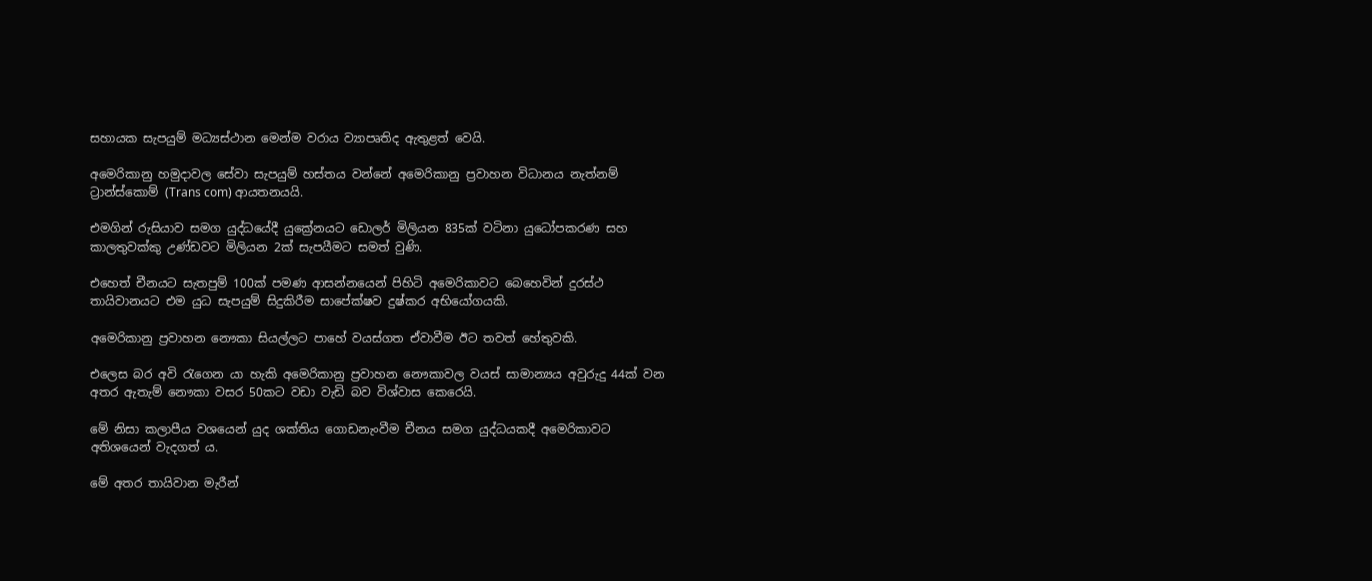සහායක සැපයුම් මධ්‍යස්ථාන මෙන්ම වරාය ව්‍යාපෘතිද ඇතුළත් වෙයි.

අමෙරිකානු හමුදාවල සේවා සැපයුම් හස්තය වන්නේ අමෙරිකානු ප්‍රවාහන විධානය නැත්නම් ට්‍රාන්ස්කොම් (Trans com) ආයතනයයි.

එමගින් රුසියාව සමග යුද්ධයේදී යුක්‍රේනයට ඩොලර් මිලියන 835ක් වටිනා යුධෝපකරණ සහ කාලතුවක්කු උණ්ඩවට මිලියන 2ක් සැපයීමට සමත් වුණි.

එහෙත් චීනයට සැතපුම් 100ක් පමණ ආසන්නයෙන් පිහිටි අමෙරිකාවට බෙහෙවින් දුරස්ථ තායිවානයට එම යුධ සැපයුම් සිදුකිරීම සාපේක්ෂව දුෂ්කර අභියෝගයකි.

අමෙරිකානු ප්‍රවාහන නෞකා සියල්ලට පාහේ වයස්ගත ඒවාවීම ඊට තවත් හේතුවකි.

එලෙස බර අවි රැගෙන යා හැකි අමෙරිකානු ප්‍රවාහන නෞකාවල වයස් සාමාන්‍යය අවුරුදු 44ක් වන අතර ඇතැම් නෞකා වසර 50කට වඩා වැඩි බ‍ව විශ්වාස කෙරෙයි.

මේ නිසා කලාපීය වශයෙන් යුද ශක්තිය ගොඩනැංවීම චීනය සමග යුද්ධයකදී අමෙරිකාවට අතිශයෙන් වැදගත් ය.

මේ අතර තායිවාන මැරීන්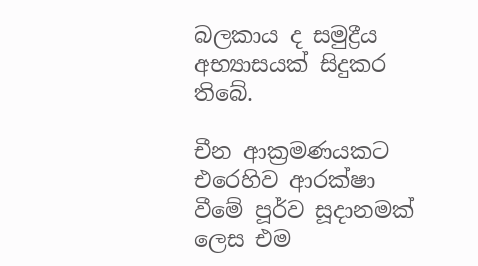බලකාය ද සමුද්‍රීය අභ්‍යාසයක් සිදුකර තිබේ.

චීන ආක්‍රමණයකට එරෙහිව ආරක්ෂා වීමේ පූර්ව සූදානමක් ලෙස එම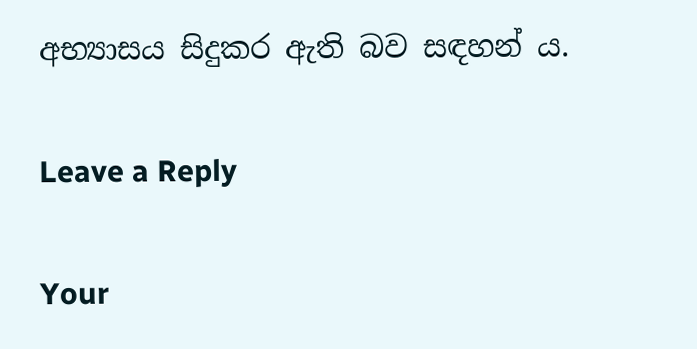අභ්‍යාසය සිදුකර ඇති බව සඳහන් ය.

Leave a Reply

Your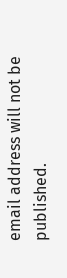email address will not be published.